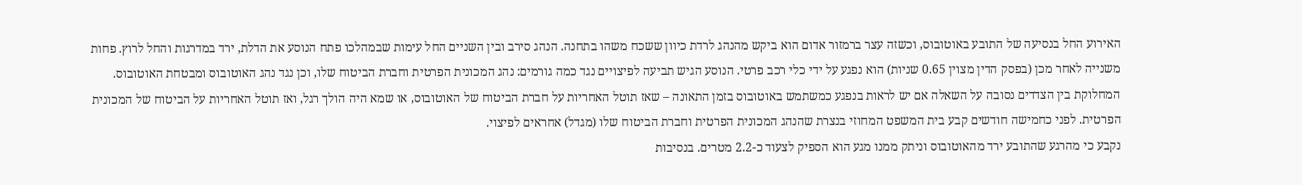האירוע החל בנסיעה של התובע באוטובוס, וכשזה עצר ברמזור אדום הוא ביקש מהנהג לרדת כיוון ששכח משהו בתחנה. הנהג סירב ובין השניים החל עימות שבמהלכו פתח הנוסע את הדלת, ירד במדרגות והחל לרוץ. פחות משנייה לאחר מכן (בפסק הדין מצוין 0.65 שניות) הוא נפגע על ידי כלי רכב פרטי. הנוסע הגיש תביעה לפיצויים נגד כמה גורמים: נהג המכונית הפרטית וחברת הביטוח שלו, וכן נגד נהג האוטובוס ומבטחת האוטובוס.
המחלוקת בין הצדדים נסובה על השאלה אם יש לראות בנפגע כמשתמש באוטובוס בזמן התאונה – שאז תוטל האחריות על חברת הביטוח של האוטובוס, או שמא היה הולך רגל, ואז תוטל האחריות על הביטוח של המכונית הפרטית. לפני כחמישה חודשים קבע בית המשפט המחוזי בנצרת שהנהג המכונית הפרטית וחברת הביטוח שלו (מגדל) אחראים לפיצוי.
נקבע כי מהרגע שהתובע ירד מהאוטובוס וניתק ממנו מגע הוא הספיק לצעוד כ-2.2 מטרים. בנסיבות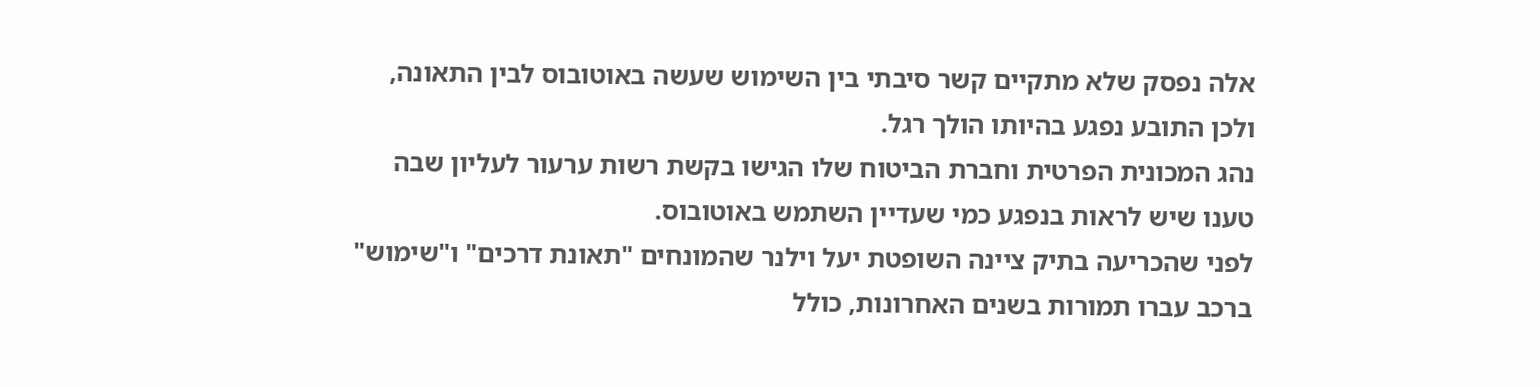אלה נפסק שלא מתקיים קשר סיבתי בין השימוש שעשה באוטובוס לבין התאונה, ולכן התובע נפגע בהיותו הולך רגל.
נהג המכונית הפרטית וחברת הביטוח שלו הגישו בקשת רשות ערעור לעליון שבה טענו שיש לראות בנפגע כמי שעדיין השתמש באוטובוס.
לפני שהכריעה בתיק ציינה השופטת יעל וילנר שהמונחים "תאונת דרכים" ו"שימוש" ברכב עברו תמורות בשנים האחרונות, כולל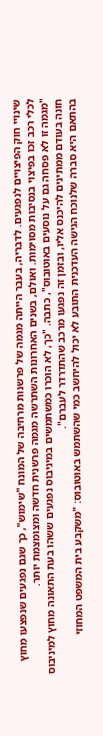שינויי חוק הפיצויים לנפגעים. לדבריה, בעבר הייתה מגמה של פרשנות מרחיבה של המונח "שימוש", כך שגם נפגעים שנפצעו מחוץ לכלי רכב זכו בפיצוי בנסיבות מסוימות. ואולם, בשנים האחרונות השתרשה מגמה פרשנית חדשה ומצומצמת יותר.
"מגמה זו לא פסחה גם על נוסעים באוטובוס", כתבה. "כך, לא הוכרו כמשתמשים במיניבוס נפגעים ששהו בעת התאונה מחוץ למיניבוס חונה בעודם ממתינים להיכנס אליו, ובזמן זה נפגעו מרכב שהתדרדר לעברם".
בהתאם היא סברה שלנוכח הגישה העדכנית התובע לא יכול להיחשב כמי שהשתמש באוטובוס: "משקבע בית המשפט המחוזי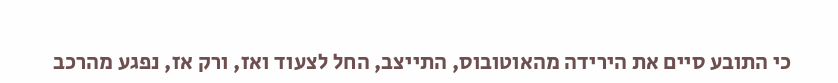כי התובע סיים את הירידה מהאוטובוס, התייצב, החל לצעוד ואז, ורק אז, נפגע מהרכב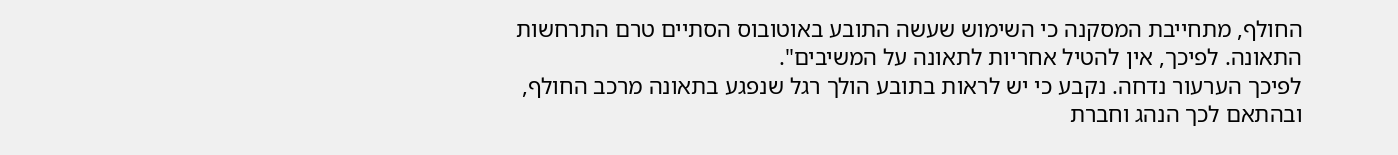החולף, מתחייבת המסקנה כי השימוש שעשה התובע באוטובוס הסתיים טרם התרחשות התאונה. לפיכך, אין להטיל אחריות לתאונה על המשיבים".
לפיכך הערעור נדחה. נקבע כי יש לראות בתובע הולך רגל שנפגע בתאונה מרכב החולף, ובהתאם לכך הנהג וחברת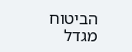הביטוח מגדל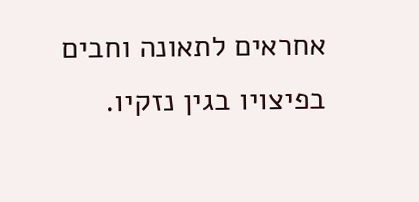אחראים לתאונה וחבים בפיצויו בגין נזקיו.